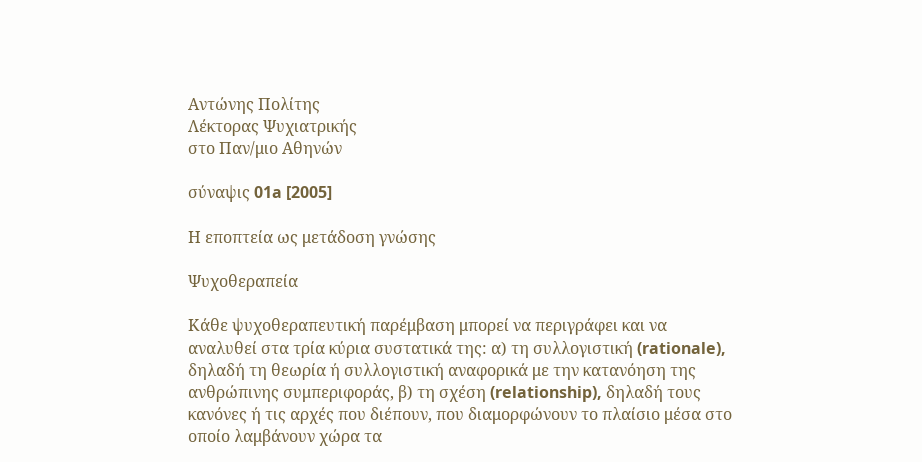Αντώνης Πολίτης
Λέκτορας Ψυχιατρικής
στο Παν/μιο Αθηνών

σύναψις 01a [2005]

Η εποπτεία ως μετάδοση γνώσης

Ψυχοθεραπεία

Κάθε ψυχοθεραπευτική παρέμβαση μπορεί να περιγράφει και να αναλυθεί στα τρία κύρια συστατικά της: α) τη συλλογιστική (rationale), δηλαδή τη θεωρία ή συλλογιστική αναφορικά με την κατανόηση της ανθρώπινης συμπεριφοράς, β) τη σχέση (relationship), δηλαδή τους κανόνες ή τις αρχές που διέπουν, που διαμορφώνουν το πλαίσιο μέσα στο οποίο λαμβάνουν χώρα τα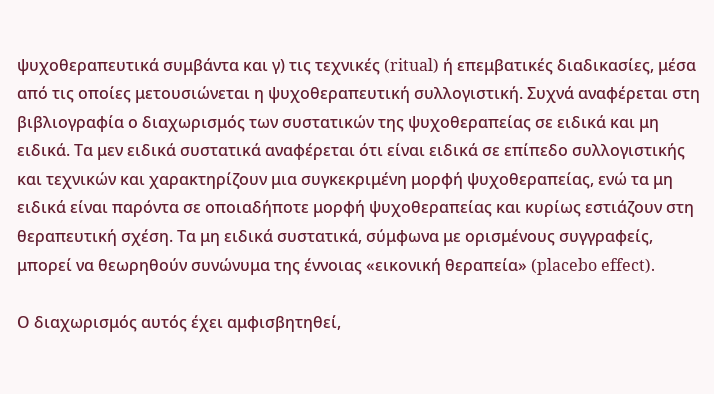ψυχοθεραπευτικά συμβάντα και γ) τις τεχνικές (ritual) ή επεμβατικές διαδικασίες, μέσα από τις οποίες μετουσιώνεται η ψυχοθεραπευτική συλλογιστική. Συχνά αναφέρεται στη βιβλιογραφία ο διαχωρισμός των συστατικών της ψυχοθεραπείας σε ειδικά και μη ειδικά. Τα μεν ειδικά συστατικά αναφέρεται ότι είναι ειδικά σε επίπεδο συλλογιστικής και τεχνικών και χαρακτηρίζουν μια συγκεκριμένη μορφή ψυχοθεραπείας, ενώ τα μη ειδικά είναι παρόντα σε οποιαδήποτε μορφή ψυχοθεραπείας και κυρίως εστιάζουν στη θεραπευτική σχέση. Τα μη ειδικά συστατικά, σύμφωνα με ορισμένους συγγραφείς, μπορεί να θεωρηθούν συνώνυμα της έννοιας «εικονική θεραπεία» (placebo effect).

Ο διαχωρισμός αυτός έχει αμφισβητηθεί,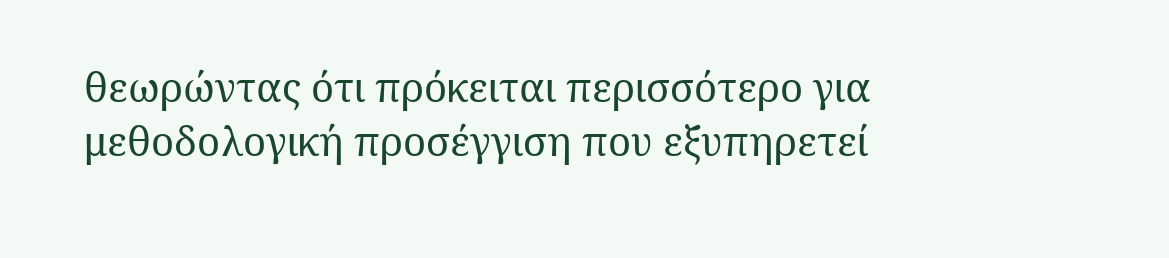θεωρώντας ότι πρόκειται περισσότερο για μεθοδολογική προσέγγιση που εξυπηρετεί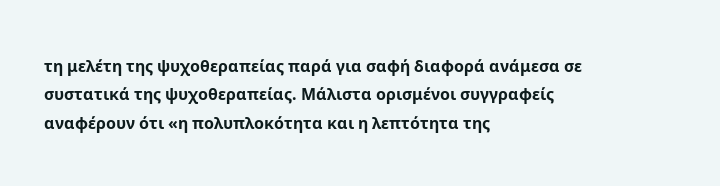τη μελέτη της ψυχοθεραπείας παρά για σαφή διαφορά ανάμεσα σε συστατικά της ψυχοθεραπείας. Μάλιστα ορισμένοι συγγραφείς αναφέρουν ότι «η πολυπλοκότητα και η λεπτότητα της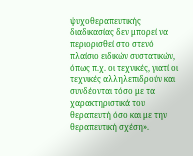ψυχοθεραπευτικής διαδικασίας δεν μπορεί να περιορισθεί στο στενό πλαίσιο ειδικών συστατικών, όπως π.χ. οι τεχνικές, γιατί οι τεχνικές αλληλεπιδρούν και συνδέονται τόσο με τα χαρακτηριστικά του θεραπευτή όσο και με την θεραπευτική σχέση».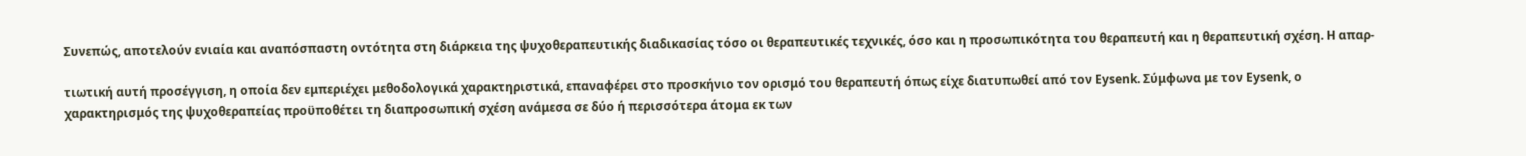Συνεπώς, αποτελούν ενιαία και αναπόσπαστη οντότητα στη διάρκεια της ψυχοθεραπευτικής διαδικασίας τόσο οι θεραπευτικές τεχνικές, όσο και η προσωπικότητα του θεραπευτή και η θεραπευτική σχέση. Η απαρ-

τιωτική αυτή προσέγγιση, η οποία δεν εμπεριέχει μεθοδολογικά χαρακτηριστικά, επαναφέρει στο προσκήνιο τον ορισμό του θεραπευτή όπως είχε διατυπωθεί από τον Eysenk. Σύμφωνα με τον Eysenk, ο χαρακτηρισμός της ψυχοθεραπείας προϋποθέτει τη διαπροσωπική σχέση ανάμεσα σε δύο ή περισσότερα άτομα εκ των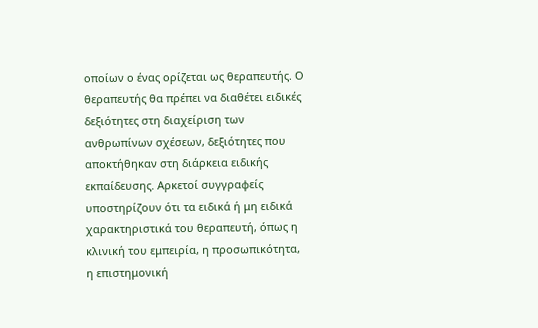οποίων ο ένας ορίζεται ως θεραπευτής. Ο θεραπευτής θα πρέπει να διαθέτει ειδικές δεξιότητες στη διαχείριση των ανθρωπίνων σχέσεων, δεξιότητες που αποκτήθηκαν στη διάρκεια ειδικής εκπαίδευσης. Αρκετοί συγγραφείς υποστηρίζουν ότι τα ειδικά ή μη ειδικά χαρακτηριστικά του θεραπευτή, όπως η κλινική του εμπειρία, η προσωπικότητα, η επιστημονική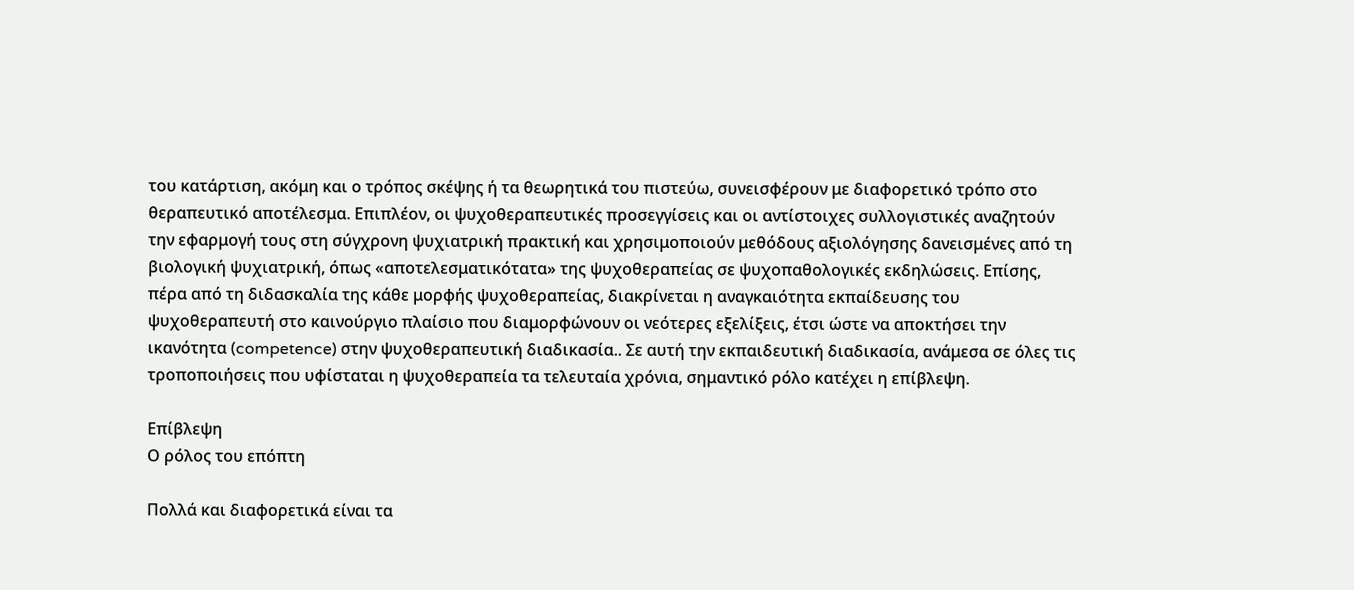του κατάρτιση, ακόμη και ο τρόπος σκέψης ή τα θεωρητικά του πιστεύω, συνεισφέρουν με διαφορετικό τρόπο στο θεραπευτικό αποτέλεσμα. Επιπλέον, οι ψυχοθεραπευτικές προσεγγίσεις και οι αντίστοιχες συλλογιστικές αναζητούν την εφαρμογή τους στη σύγχρονη ψυχιατρική πρακτική και χρησιμοποιούν μεθόδους αξιολόγησης δανεισμένες από τη βιολογική ψυχιατρική, όπως «αποτελεσματικότατα» της ψυχοθεραπείας σε ψυχοπαθολογικές εκδηλώσεις. Επίσης, πέρα από τη διδασκαλία της κάθε μορφής ψυχοθεραπείας, διακρίνεται η αναγκαιότητα εκπαίδευσης του ψυχοθεραπευτή στο καινούργιο πλαίσιο που διαμορφώνουν οι νεότερες εξελίξεις, έτσι ώστε να αποκτήσει την ικανότητα (competence) στην ψυχοθεραπευτική διαδικασία.. Σε αυτή την εκπαιδευτική διαδικασία, ανάμεσα σε όλες τις τροποποιήσεις που υφίσταται η ψυχοθεραπεία τα τελευταία χρόνια, σημαντικό ρόλο κατέχει η επίβλεψη.

Επίβλεψη
Ο ρόλος του επόπτη

Πολλά και διαφορετικά είναι τα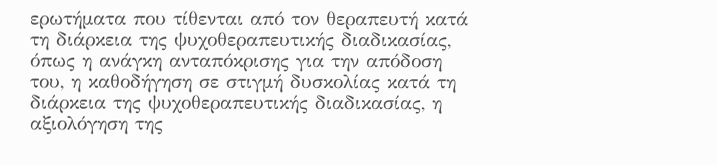ερωτήματα που τίθενται από τον θεραπευτή κατά τη διάρκεια της ψυχοθεραπευτικής διαδικασίας, όπως η ανάγκη ανταπόκρισης για την απόδοση του, η καθοδήγηση σε στιγμή δυσκολίας κατά τη διάρκεια της ψυχοθεραπευτικής διαδικασίας, η αξιολόγηση της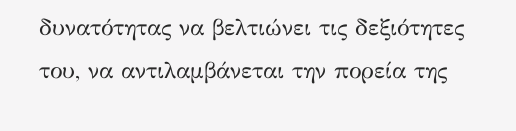δυνατότητας να βελτιώνει τις δεξιότητες του, να αντιλαμβάνεται την πορεία της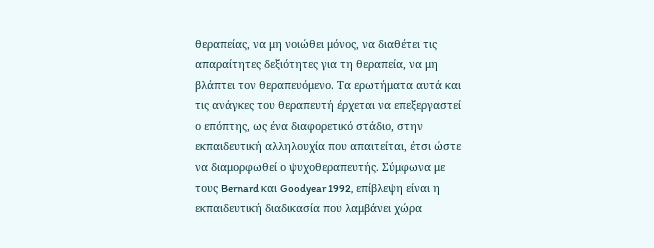θεραπείας, να μη νοιώθει μόνος, να διαθέτει τις απαραίτητες δεξιότητες για τη θεραπεία, να μη βλάπτει τον θεραπευόμενο. Τα ερωτήματα αυτά και τις ανάγκες του θεραπευτή έρχεται να επεξεργαστεί ο επόπτης, ως ένα διαφορετικό στάδιο, στην εκπαιδευτική αλληλουχία που απαιτείται, έτσι ώστε να διαμορφωθεί ο ψυχοθεραπευτής. Σύμφωνα με τους Bernard και Goodyear 1992, επίβλεψη είναι η εκπαιδευτική διαδικασία που λαμβάνει χώρα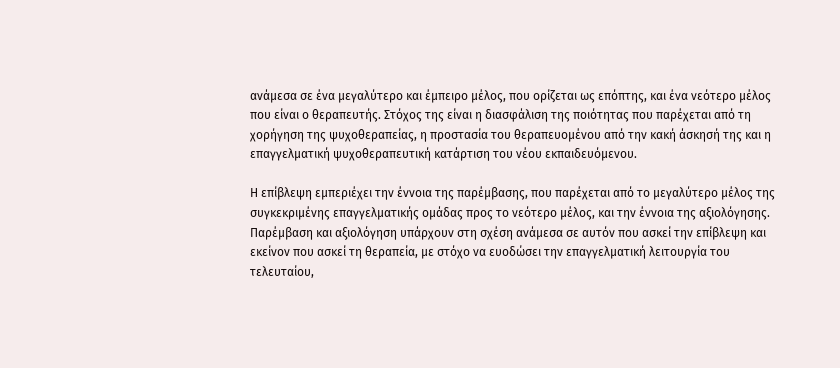ανάμεσα σε ένα μεγαλύτερο και έμπειρο μέλος, που ορίζεται ως επόπτης, και ένα νεότερο μέλος που είναι ο θεραπευτής. Στόχος της είναι η διασφάλιση της ποιότητας που παρέχεται από τη χορήγηση της ψυχοθεραπείας, η προστασία του θεραπευομένου από την κακή άσκησή της και η επαγγελματική ψυχοθεραπευτική κατάρτιση του νέου εκπαιδευόμενου.

Η επίβλεψη εμπεριέχει την έννοια της παρέμβασης, που παρέχεται από το μεγαλύτερο μέλος της συγκεκριμένης επαγγελματικής ομάδας προς το νεότερο μέλος, και την έννοια της αξιολόγησης. Παρέμβαση και αξιολόγηση υπάρχουν στη σχέση ανάμεσα σε αυτόν που ασκεί την επίβλεψη και εκείνον που ασκεί τη θεραπεία, με στόχο να ευοδώσει την επαγγελματική λειτουργία του τελευταίου,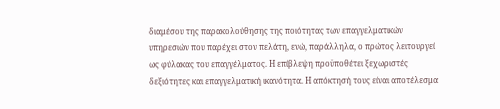διαμέσου της παρακολούθησης της ποιότητας των επαγγελματικών υπηρεσιών που παρέχει στον πελάτη, ενώ, παράλληλα, ο πρώτος λειτουργεί ως φύλακας του επαγγέλματος. Η επίβλεψη προϋποθέτει ξεχωριστές δεξιότητες και επαγγελματική ικανότητα. Η απόκτησή τους είναι αποτέλεσμα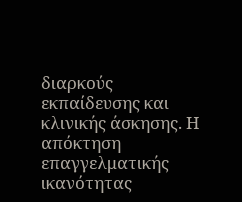διαρκούς εκπαίδευσης και κλινικής άσκησης. Η απόκτηση επαγγελματικής ικανότητας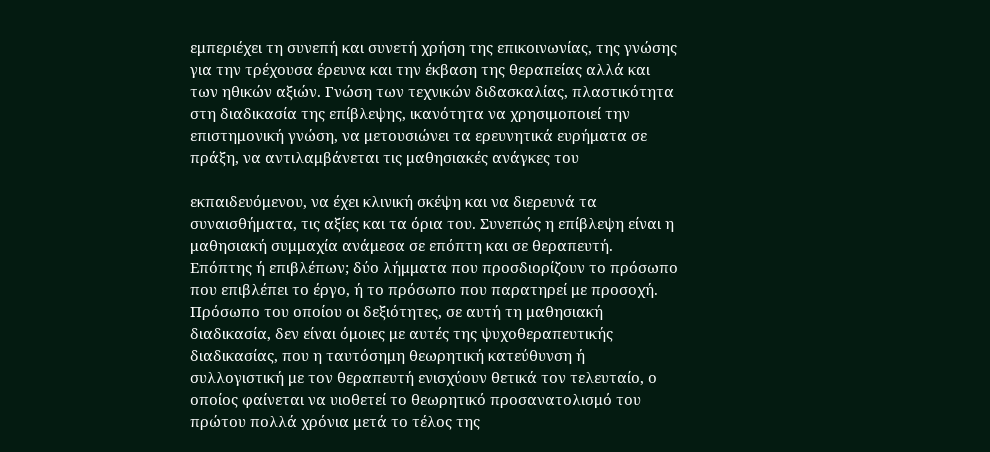εμπεριέχει τη συνεπή και συνετή χρήση της επικοινωνίας, της γνώσης για την τρέχουσα έρευνα και την έκβαση της θεραπείας αλλά και των ηθικών αξιών. Γνώση των τεχνικών διδασκαλίας, πλαστικότητα στη διαδικασία της επίβλεψης, ικανότητα να χρησιμοποιεί την επιστημονική γνώση, να μετουσιώνει τα ερευνητικά ευρήματα σε πράξη, να αντιλαμβάνεται τις μαθησιακές ανάγκες του

εκπαιδευόμενου, να έχει κλινική σκέψη και να διερευνά τα συναισθήματα, τις αξίες και τα όρια του. Συνεπώς η επίβλεψη είναι η μαθησιακή συμμαχία ανάμεσα σε επόπτη και σε θεραπευτή. Επόπτης ή επιβλέπων; δύο λήμματα που προσδιορίζουν το πρόσωπο που επιβλέπει το έργο, ή το πρόσωπο που παρατηρεί με προσοχή. Πρόσωπο του οποίου οι δεξιότητες, σε αυτή τη μαθησιακή διαδικασία, δεν είναι όμοιες με αυτές της ψυχοθεραπευτικής διαδικασίας, που η ταυτόσημη θεωρητική κατεύθυνση ή συλλογιστική με τον θεραπευτή ενισχύουν θετικά τον τελευταίο, ο οποίος φαίνεται να υιοθετεί το θεωρητικό προσανατολισμό του πρώτου πολλά χρόνια μετά το τέλος της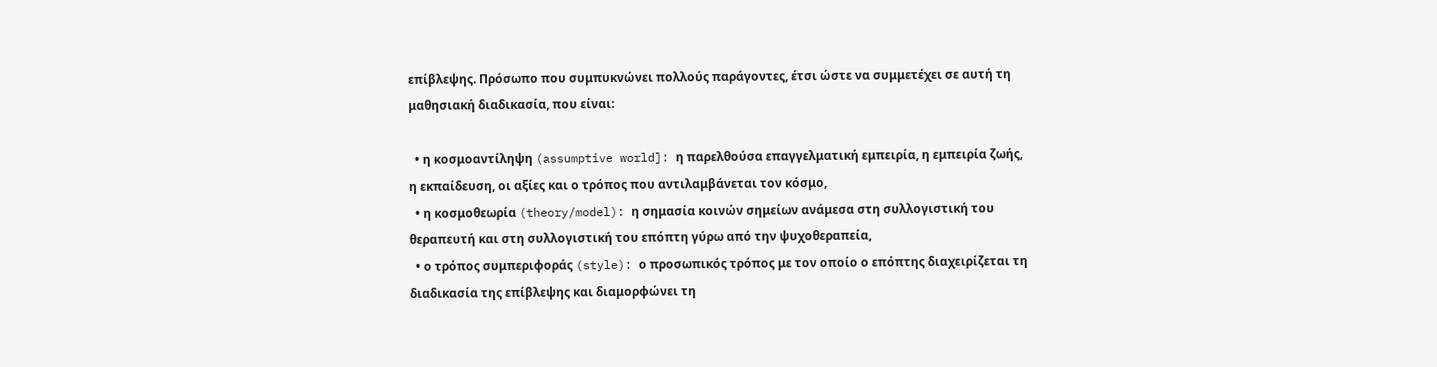επίβλεψης. Πρόσωπο που συμπυκνώνει πολλούς παράγοντες, έτσι ώστε να συμμετέχει σε αυτή τη μαθησιακή διαδικασία, που είναι:

  • η κοσμοαντίληψη (assumptive world]: η παρελθούσα επαγγελματική εμπειρία, η εμπειρία ζωής, η εκπαίδευση, οι αξίες και ο τρόπος που αντιλαμβάνεται τον κόσμο,
  • η κοσμοθεωρία (theory/model): η σημασία κοινών σημείων ανάμεσα στη συλλογιστική του θεραπευτή και στη συλλογιστική του επόπτη γύρω από την ψυχοθεραπεία,
  • ο τρόπος συμπεριφοράς (style): ο προσωπικός τρόπος με τον οποίο ο επόπτης διαχειρίζεται τη διαδικασία της επίβλεψης και διαμορφώνει τη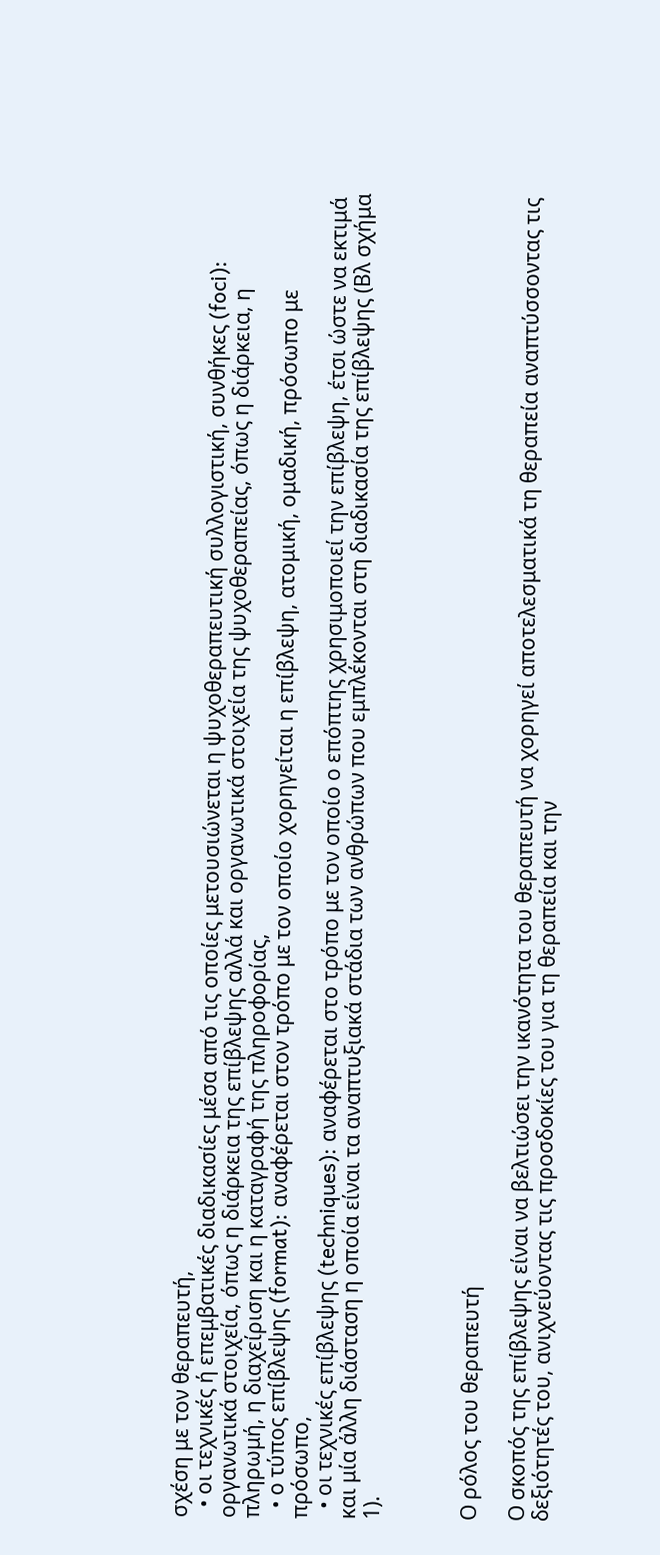σχέση με τον θεραπευτή,
  • οι τεχνικές ή επεμβατικές διαδικασίες μέσα από τις οποίες μετουσιώνεται η ψυχοθεραπευτική συλλογιστική, συνθήκες (foci): οργανωτικά στοιχεία, όπως η διάρκεια της επίβλεψης αλλά και οργανωτικά στοιχεία της ψυχοθεραπείας, όπως η διάρκεια, η πληρωμή, η διαχείριση και η καταγραφή της πληροφορίας,
  • ο τύπος επίβλεψης (format): αναφέρεται στον τρόπο με τον οποίο χορηγείται η επίβλεψη, ατομική, ομαδική, πρόσωπο με πρόσωπο,
  • οι τεχνικές επίβλεψης (techniques): αναφέρεται στο τρόπο με τον οποίο ο επόπτης χρησιμοποιεί την επίβλεψη, έτσι ώστε να εκτιμά και μία άλλη διάσταση η οποία είναι τα αναπτυξιακά στάδια των ανθρώπων που εμπλέκονται στη διαδικασία της επίβλεψης (Βλ σχήμα 1).



Ο ρόλος του θεραπευτή

Ο σκοπός της επίβλεψης είναι να βελτιώσει την ικανότητα του θεραπευτή να χορηγεί αποτελεσματικά τη θεραπεία αναπτύσσοντας τις δεξιότητές του, ανιχνεύοντας τις προσδοκίες του για τη θεραπεία και την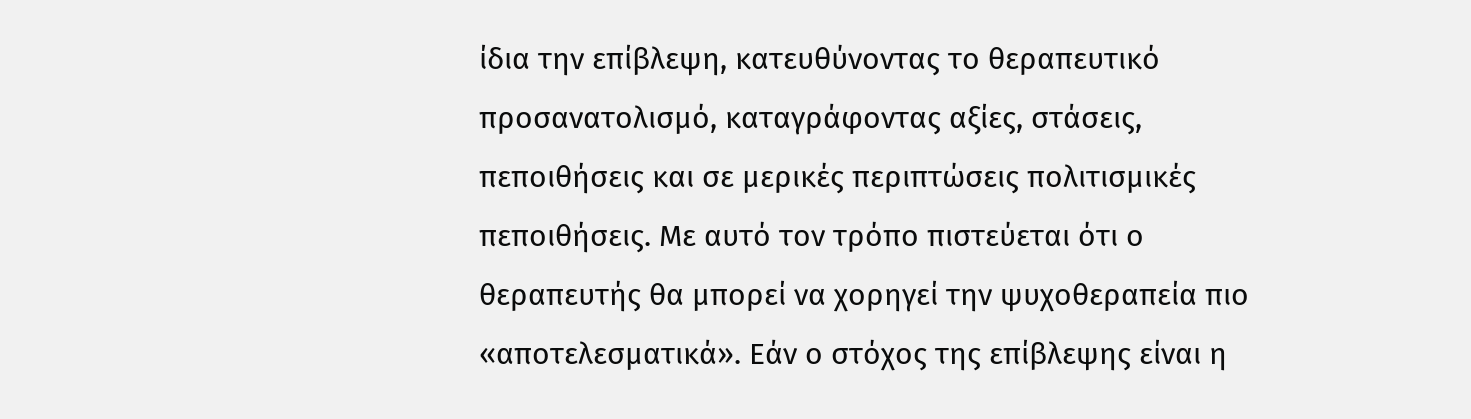ίδια την επίβλεψη, κατευθύνοντας το θεραπευτικό προσανατολισμό, καταγράφοντας αξίες, στάσεις, πεποιθήσεις και σε μερικές περιπτώσεις πολιτισμικές πεποιθήσεις. Με αυτό τον τρόπο πιστεύεται ότι ο θεραπευτής θα μπορεί να χορηγεί την ψυχοθεραπεία πιο «αποτελεσματικά». Εάν ο στόχος της επίβλεψης είναι η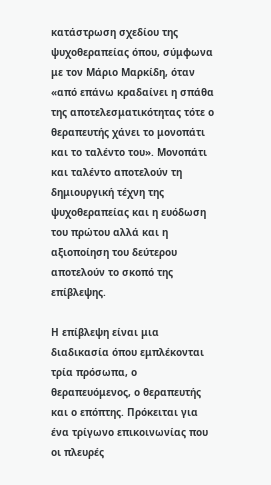κατάστρωση σχεδίου της ψυχοθεραπείας όπου, σύμφωνα με τον Μάριο Μαρκίδη, όταν «από επάνω κραδαίνει η σπάθα της αποτελεσματικότητας τότε ο θεραπευτής χάνει το μονοπάτι και το ταλέντο του». Μονοπάτι και ταλέντο αποτελούν τη δημιουργική τέχνη της ψυχοθεραπείας και η ευόδωση του πρώτου αλλά και η αξιοποίηση του δεύτερου αποτελούν το σκοπό της επίβλεψης.

Η επίβλεψη είναι μια διαδικασία όπου εμπλέκονται τρία πρόσωπα, ο θεραπευόμενος, ο θεραπευτής και ο επόπτης. Πρόκειται για ένα τρίγωνο επικοινωνίας που οι πλευρές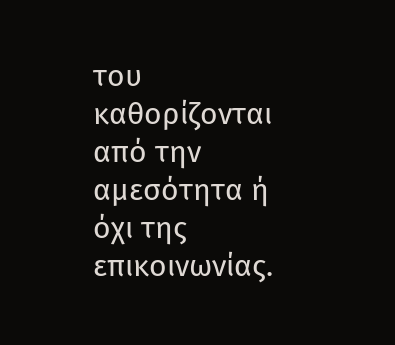του καθορίζονται από την αμεσότητα ή όχι της επικοινωνίας.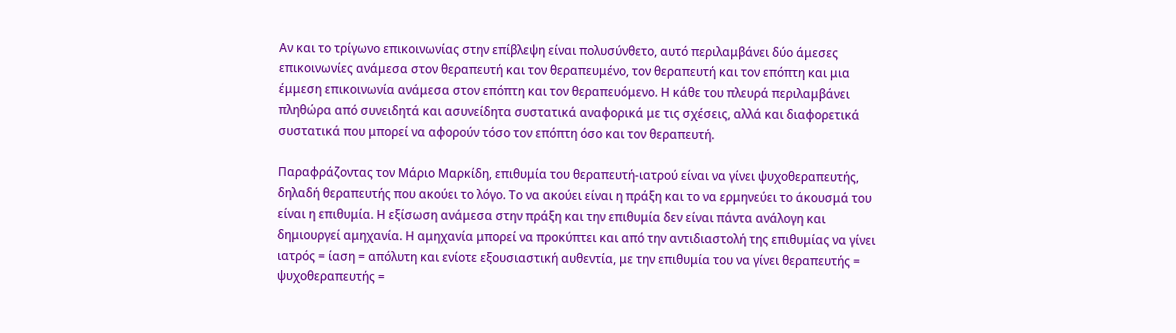Αν και το τρίγωνο επικοινωνίας στην επίβλεψη είναι πολυσύνθετο, αυτό περιλαμβάνει δύο άμεσες επικοινωνίες ανάμεσα στον θεραπευτή και τον θεραπευμένο, τον θεραπευτή και τον επόπτη και μια έμμεση επικοινωνία ανάμεσα στον επόπτη και τον θεραπευόμενο. Η κάθε του πλευρά περιλαμβάνει πληθώρα από συνειδητά και ασυνείδητα συστατικά αναφορικά με τις σχέσεις, αλλά και διαφορετικά συστατικά που μπορεί να αφορούν τόσο τον επόπτη όσο και τον θεραπευτή.

Παραφράζοντας τον Μάριο Μαρκίδη, επιθυμία του θεραπευτή-ιατρού είναι να γίνει ψυχοθεραπευτής, δηλαδή θεραπευτής που ακούει το λόγο. Το να ακούει είναι η πράξη και το να ερμηνεύει το άκουσμά του είναι η επιθυμία. Η εξίσωση ανάμεσα στην πράξη και την επιθυμία δεν είναι πάντα ανάλογη και δημιουργεί αμηχανία. Η αμηχανία μπορεί να προκύπτει και από την αντιδιαστολή της επιθυμίας να γίνει ιατρός = ίαση = απόλυτη και ενίοτε εξουσιαστική αυθεντία, με την επιθυμία του να γίνει θεραπευτής = ψυχοθεραπευτής =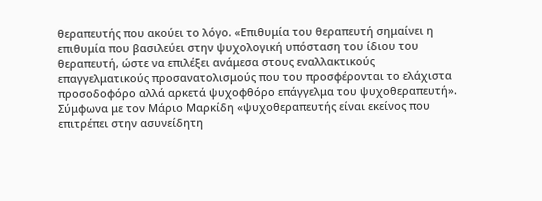θεραπευτής που ακούει το λόγο. «Επιθυμία του θεραπευτή σημαίνει η επιθυμία που βασιλεύει στην ψυχολογική υπόσταση του ίδιου του θεραπευτή, ώστε να επιλέξει ανάμεσα στους εναλλακτικούς επαγγελματικούς προσανατολισμούς που του προσφέρονται το ελάχιστα προσοδοφόρο αλλά αρκετά ψυχοφθόρο επάγγελμα του ψυχοθεραπευτή». Σύμφωνα με τον Μάριο Μαρκίδη «ψυχοθεραπευτής είναι εκείνος που επιτρέπει στην ασυνείδητη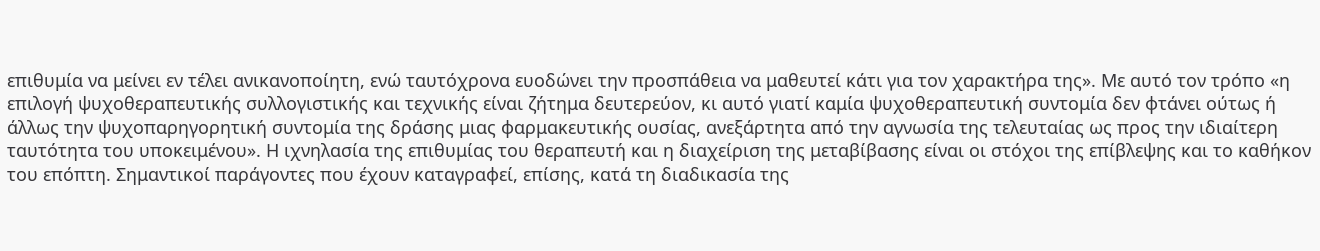επιθυμία να μείνει εν τέλει ανικανοποίητη, ενώ ταυτόχρονα ευοδώνει την προσπάθεια να μαθευτεί κάτι για τον χαρακτήρα της». Με αυτό τον τρόπο «η επιλογή ψυχοθεραπευτικής συλλογιστικής και τεχνικής είναι ζήτημα δευτερεύον, κι αυτό γιατί καμία ψυχοθεραπευτική συντομία δεν φτάνει ούτως ή άλλως την ψυχοπαρηγορητική συντομία της δράσης μιας φαρμακευτικής ουσίας, ανεξάρτητα από την αγνωσία της τελευταίας ως προς την ιδιαίτερη ταυτότητα του υποκειμένου». Η ιχνηλασία της επιθυμίας του θεραπευτή και η διαχείριση της μεταβίβασης είναι οι στόχοι της επίβλεψης και το καθήκον του επόπτη. Σημαντικοί παράγοντες που έχουν καταγραφεί, επίσης, κατά τη διαδικασία της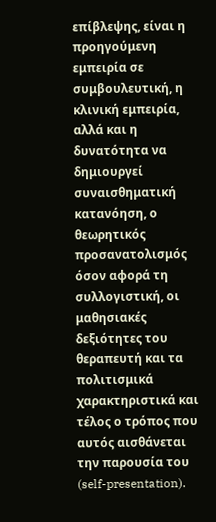επίβλεψης, είναι η προηγούμενη εμπειρία σε συμβουλευτική, η κλινική εμπειρία, αλλά και η δυνατότητα να δημιουργεί συναισθηματική κατανόηση, ο θεωρητικός προσανατολισμός όσον αφορά τη συλλογιστική, οι μαθησιακές δεξιότητες του θεραπευτή και τα πολιτισμικά χαρακτηριστικά και τέλος ο τρόπος που αυτός αισθάνεται την παρουσία του (self-presentation).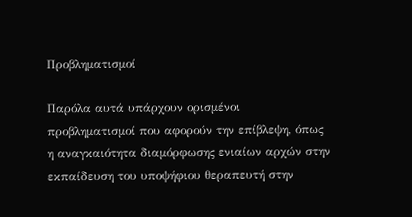Προβληματισμοί

Παρόλα αυτά υπάρχουν ορισμένοι προβληματισμοί που αφορούν την επίβλεψη, όπως η αναγκαιότητα διαμόρφωσης ενιαίων αρχών στην εκπαίδευση του υποψήφιου θεραπευτή στην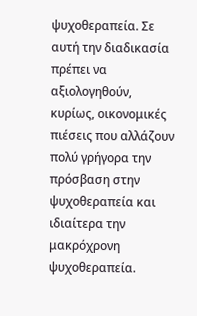ψυχοθεραπεία. Σε αυτή την διαδικασία πρέπει να αξιολογηθούν, κυρίως, οικονομικές πιέσεις που αλλάζουν πολύ γρήγορα την πρόσβαση στην ψυχοθεραπεία και ιδιαίτερα την μακρόχρονη ψυχοθεραπεία.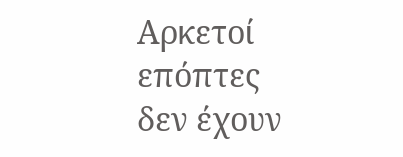Αρκετοί επόπτες δεν έχουν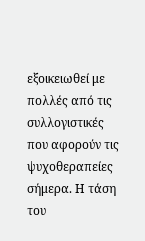εξοικειωθεί με πολλές από τις συλλογιστικές που αφορούν τις ψυχοθεραπείες σήμερα. Η τάση του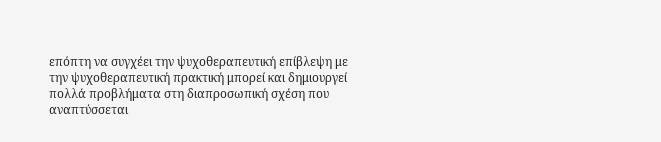επόπτη να συγχέει την ψυχοθεραπευτική επίβλεψη με την ψυχοθεραπευτική πρακτική μπορεί και δημιουργεί πολλά προβλήματα στη διαπροσωπική σχέση που αναπτύσσεται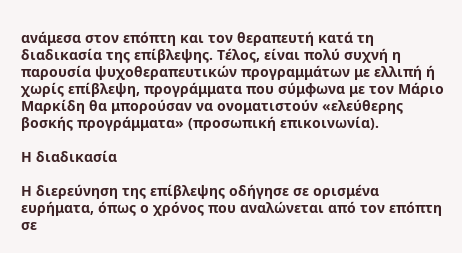ανάμεσα στον επόπτη και τον θεραπευτή κατά τη διαδικασία της επίβλεψης. Τέλος, είναι πολύ συχνή η παρουσία ψυχοθεραπευτικών προγραμμάτων με ελλιπή ή χωρίς επίβλεψη, προγράμματα που σύμφωνα με τον Μάριο Μαρκίδη θα μπορούσαν να ονοματιστούν «ελεύθερης βοσκής προγράμματα» (προσωπική επικοινωνία).

Η διαδικασία

Η διερεύνηση της επίβλεψης οδήγησε σε ορισμένα ευρήματα, όπως ο χρόνος που αναλώνεται από τον επόπτη σε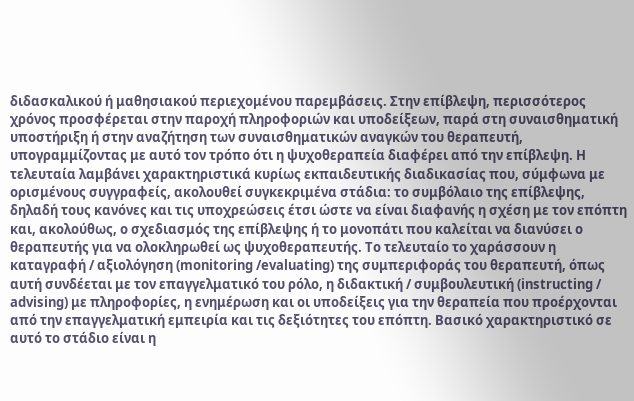διδασκαλικού ή μαθησιακού περιεχομένου παρεμβάσεις. Στην επίβλεψη, περισσότερος χρόνος προσφέρεται στην παροχή πληροφοριών και υποδείξεων, παρά στη συναισθηματική υποστήριξη ή στην αναζήτηση των συναισθηματικών αναγκών του θεραπευτή, υπογραμμίζοντας με αυτό τον τρόπο ότι η ψυχοθεραπεία διαφέρει από την επίβλεψη. Η τελευταία λαμβάνει χαρακτηριστικά κυρίως εκπαιδευτικής διαδικασίας που, σύμφωνα με ορισμένους συγγραφείς, ακολουθεί συγκεκριμένα στάδια: το συμβόλαιο της επίβλεψης, δηλαδή τους κανόνες και τις υποχρεώσεις έτσι ώστε να είναι διαφανής η σχέση με τον επόπτη και, ακολούθως, ο σχεδιασμός της επίβλεψης ή το μονοπάτι που καλείται να διανύσει ο θεραπευτής για να ολοκληρωθεί ως ψυχοθεραπευτής. Το τελευταίο το χαράσσουν η καταγραφή / αξιολόγηση (monitoring /evaluating) της συμπεριφοράς του θεραπευτή, όπως αυτή συνδέεται με τον επαγγελματικό του ρόλο, η διδακτική / συμβουλευτική (instructing / advising) με πληροφορίες, η ενημέρωση και οι υποδείξεις για την θεραπεία που προέρχονται από την επαγγελματική εμπειρία και τις δεξιότητες του επόπτη. Βασικό χαρακτηριστικό σε αυτό το στάδιο είναι η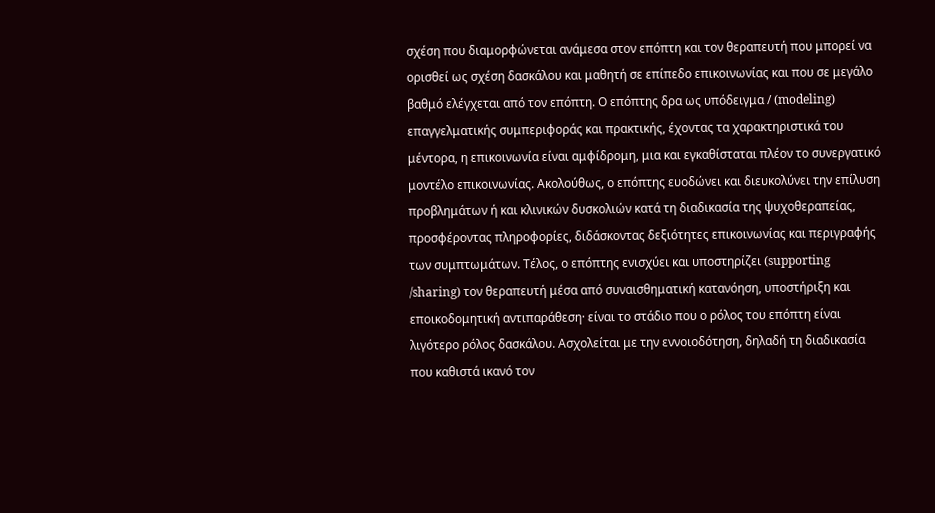σχέση που διαμορφώνεται ανάμεσα στον επόπτη και τον θεραπευτή που μπορεί να ορισθεί ως σχέση δασκάλου και μαθητή σε επίπεδο επικοινωνίας και που σε μεγάλο βαθμό ελέγχεται από τον επόπτη. Ο επόπτης δρα ως υπόδειγμα / (modeling) επαγγελματικής συμπεριφοράς και πρακτικής, έχοντας τα χαρακτηριστικά του μέντορα, η επικοινωνία είναι αμφίδρομη, μια και εγκαθίσταται πλέον το συνεργατικό μοντέλο επικοινωνίας. Ακολούθως, ο επόπτης ευοδώνει και διευκολύνει την επίλυση προβλημάτων ή και κλινικών δυσκολιών κατά τη διαδικασία της ψυχοθεραπείας, προσφέροντας πληροφορίες, διδάσκοντας δεξιότητες επικοινωνίας και περιγραφής των συμπτωμάτων. Τέλος, ο επόπτης ενισχύει και υποστηρίζει (supporting /sharing) τον θεραπευτή μέσα από συναισθηματική κατανόηση, υποστήριξη και εποικοδομητική αντιπαράθεση· είναι το στάδιο που ο ρόλος του επόπτη είναι λιγότερο ρόλος δασκάλου. Ασχολείται με την εννοιοδότηση, δηλαδή τη διαδικασία που καθιστά ικανό τον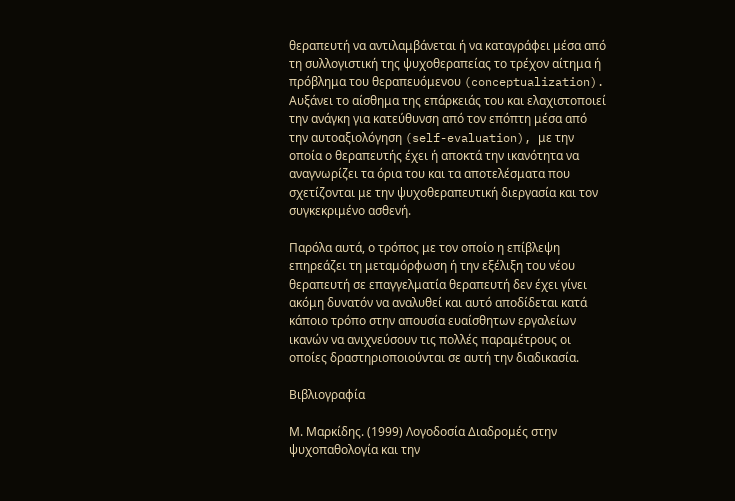θεραπευτή να αντιλαμβάνεται ή να καταγράφει μέσα από τη συλλογιστική της ψυχοθεραπείας το τρέχον αίτημα ή πρόβλημα του θεραπευόμενου (conceptualization). Αυξάνει το αίσθημα της επάρκειάς του και ελαχιστοποιεί την ανάγκη για κατεύθυνση από τον επόπτη μέσα από την αυτοαξιολόγηση (self-evaluation), με την οποία ο θεραπευτής έχει ή αποκτά την ικανότητα να αναγνωρίζει τα όρια του και τα αποτελέσματα που σχετίζονται με την ψυχοθεραπευτική διεργασία και τον συγκεκριμένο ασθενή.

Παρόλα αυτά, ο τρόπος με τον οποίο η επίβλεψη επηρεάζει τη μεταμόρφωση ή την εξέλιξη του νέου θεραπευτή σε επαγγελματία θεραπευτή δεν έχει γίνει ακόμη δυνατόν να αναλυθεί και αυτό αποδίδεται κατά κάποιο τρόπο στην απουσία ευαίσθητων εργαλείων ικανών να ανιχνεύσουν τις πολλές παραμέτρους οι οποίες δραστηριοποιούνται σε αυτή την διαδικασία.

Βιβλιογραφία

Μ. Μαρκίδης. (1999) Λογοδοσία Διαδρομές στην ψυχοπαθολογία και την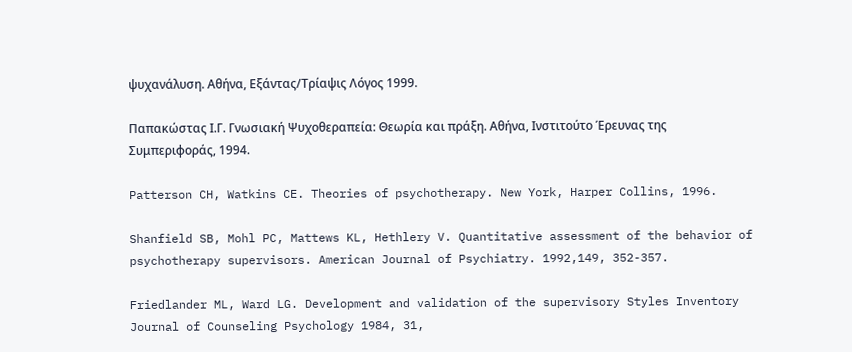ψυχανάλυση. Αθήνα, Εξάντας/Τρίαψις Λόγος 1999.

Παπακώστας Ι.Γ. Γνωσιακή Ψυχοθεραπεία: Θεωρία και πράξη. Αθήνα, Ινστιτούτο Έρευνας της Συμπεριφοράς, 1994.

Patterson CH, Watkins CE. Theories of psychotherapy. New York, Harper Collins, 1996.

Shanfield SB, Mohl PC, Mattews KL, Hethlery V. Quantitative assessment of the behavior of psychotherapy supervisors. American Journal of Psychiatry. 1992,149, 352-357.

Friedlander ML, Ward LG. Development and validation of the supervisory Styles Inventory Journal of Counseling Psychology 1984, 31,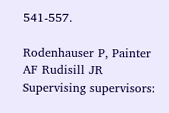541-557.

Rodenhauser P, Painter AF Rudisill JR Supervising supervisors: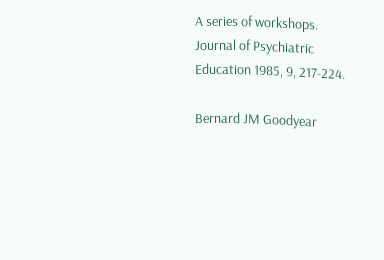A series of workshops. Journal of Psychiatric Education 1985, 9, 217-224.

Bernard JM Goodyear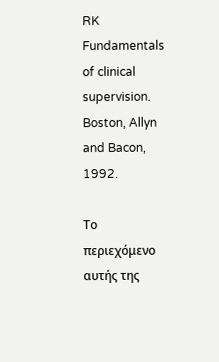RK Fundamentals of clinical supervision. Boston, Allyn and Bacon, 1992.

Το περιεχόμενο αυτής της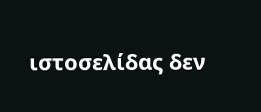ιστοσελίδας δεν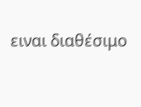ειναι διαθέσιμο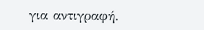για αντιγραφή.